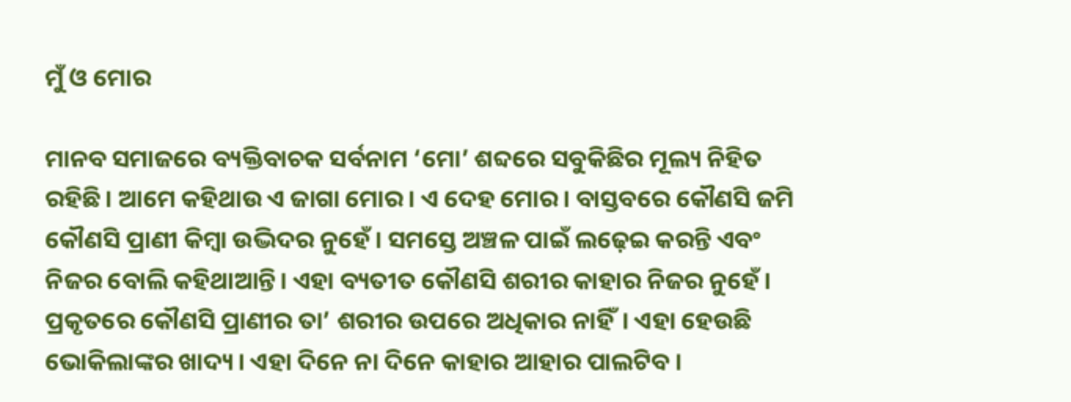ମୁଁ ଓ ମୋର

ମାନବ ସମାଜରେ ବ୍ୟକ୍ତିବାଚକ ସର୍ବନାମ ‘ମୋ’ ଶବ୍ଦରେ ସବୁକିଛିର ମୂଲ୍ୟ ନିହିତ ରହିଛି। ଆମେ କହିଥାଉ ଏ ଜାଗା ମୋର। ଏ ଦେହ ମୋର। ବାସ୍ତବରେ କୌଣସି ଜମି କୌଣସି ପ୍ରାଣୀ କିମ୍ବା ଉଦ୍ଭିଦର ନୁହେଁ। ସମସ୍ତେ ଅଞ୍ଚଳ ପାଇଁ ଲଢ଼େଇ କରନ୍ତି ଏବଂ ନିଜର ବୋଲି କହିଥାଆନ୍ତି। ଏହା ବ୍ୟତୀତ କୌଣସି ଶରୀର କାହାର ନିଜର ନୁହେଁ। ପ୍ରକୃତରେ କୌଣସି ପ୍ରାଣୀର ତା’ ଶରୀର ଉପରେ ଅଧିକାର ନାହିଁ। ଏହା ହେଉଛି ଭୋକିଲାଙ୍କର ଖାଦ୍ୟ। ଏହା ଦିନେ ନା ଦିନେ କାହାର ଆହାର ପାଲଟିବ।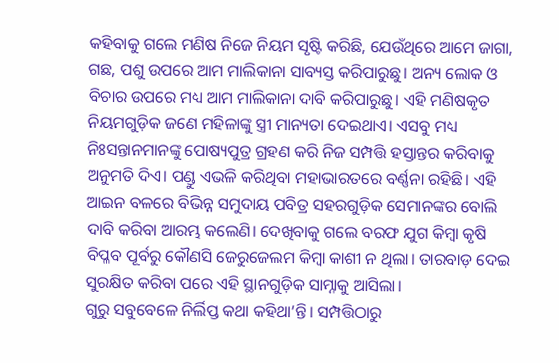କହିବାକୁ ଗଲେ ମଣିଷ ନିଜେ ନିୟମ ସୃଷ୍ଟି କରିଛି, ଯେଉଁଥିରେ ଆମେ ଜାଗା, ଗଛ, ପଶୁ ଉପରେ ଆମ ମାଲିକାନା ସାବ୍ୟସ୍ତ କରିପାରୁଛୁ। ଅନ୍ୟ ଲୋକ ଓ ବିଚାର ଉପରେ ମଧ୍ୟ ଆମ ମାଲିକାନା ଦାବି କରିପାରୁଛୁ। ଏହି ମଣିଷକୃତ ନିୟମଗୁଡ଼ିକ ଜଣେ ମହିଳାଙ୍କୁ ସ୍ତ୍ରୀ ମାନ୍ୟତା ଦେଇଥାଏ। ଏସବୁ ମଧ୍ୟ ନିଃସନ୍ତାନମାନଙ୍କୁ ପୋଷ୍ୟପୁତ୍ର ଗ୍ରହଣ କରି ନିଜ ସମ୍ପତ୍ତି ହସ୍ତାନ୍ତର କରିବାକୁ ଅନୁମତି ଦିଏ। ପଣ୍ଡୁ ଏଭଳି କରିଥିବା ମହାଭାରତରେ ବର୍ଣ୍ଣନା ରହିଛି। ଏହି ଆଇନ ବଳରେ ବିଭିନ୍ନ ସମୁଦାୟ ପବିତ୍ର ସହରଗୁଡ଼ିକ ସେମାନଙ୍କର ବୋଲି ଦାବି କରିବା ଆରମ୍ଭ କଲେଣି। ଦେଖିବାକୁ ଗଲେ ବରଫ ଯୁଗ କିମ୍ବା କୃଷି ବିପ୍ଳବ ପୂର୍ବରୁ କୌଣସି ଜେରୁଜେଲମ କିମ୍ବା କାଶୀ ନ ଥିଲା। ତାରବାଡ଼ ଦେଇ ସୁରକ୍ଷିତ କରିବା ପରେ ଏହି ସ୍ଥାନଗୁଡ଼ିକ ସାମ୍ନାକୁ ଆସିଲା।
ଗୁରୁ ସବୁବେଳେ ନିର୍ଲିପ୍ତ କଥା କହିଥା’ନ୍ତି। ସମ୍ପତ୍ତିଠାରୁ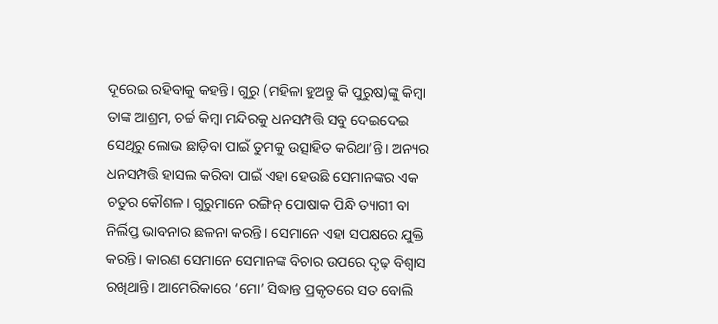ଦୂରେଇ ରହିବାକୁ କହନ୍ତି। ଗୁରୁ (ମହିଳା ହୁଅନ୍ତୁ କି ପୁରୁଷ)ଙ୍କୁ କିମ୍ବା ତାଙ୍କ ଆଶ୍ରମ, ଚର୍ଚ୍ଚ କିମ୍ବା ମନ୍ଦିରକୁ ଧନସମ୍ପତ୍ତି ସବୁ ଦେଇଦେଇ ସେଥିରୁ ଲୋଭ ଛାଡ଼ିବା ପାଇଁ ତୁମକୁ ଉତ୍ସାହିତ କରିଥା’ନ୍ତି। ଅନ୍ୟର ଧନସମ୍ପତ୍ତି ହାସଲ କରିବା ପାଇଁ ଏହା ହେଉଛି ସେମାନଙ୍କର ଏକ ଚତୁର କୌଶଳ। ଗୁରୁମାନେ ରଙ୍ଗିନ୍‌ ପୋଷାକ ପିନ୍ଧି ତ୍ୟାଗୀ ବା ନିର୍ଲିପ୍ତ ଭାବନାର ଛଳନା କରନ୍ତି। ସେମାନେ ଏହା ସପକ୍ଷରେ ଯୁକ୍ତି କରନ୍ତି। କାରଣ ସେମାନେ ସେମାନଙ୍କ ବିଚାର ଉପରେ ଦୃଢ଼ ବିଶ୍ୱାସ ରଖିଥାନ୍ତି। ଆମେରିକାରେ ‘ମୋ’ ସିଦ୍ଧାନ୍ତ ପ୍ରକୃତରେ ସତ ବୋଲି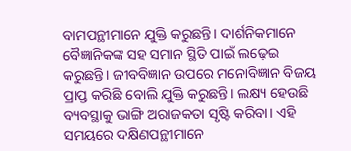ବାମପନ୍ଥୀମାନେ ଯୁକ୍ତି କରୁଛନ୍ତି। ଦାର୍ଶନିକମାନେ ବୈଜ୍ଞାନିକଙ୍କ ସହ ସମାନ ସ୍ଥିତି ପାଇଁ ଲଢ଼େଇ କରୁଛନ୍ତି। ଜୀବବିଜ୍ଞାନ ଉପରେ ମନୋବିଜ୍ଞାନ ବିଜୟ ପ୍ରାପ୍ତ କରିଛି ବୋଲି ଯୁକ୍ତି କରୁଛନ୍ତି। ଲକ୍ଷ୍ୟ ହେଉଛି ବ୍ୟବସ୍ଥାକୁ ଭାଙ୍ଗି ଅରାଜକତା ସୃଷ୍ଟି କରିବା। ଏହି ସମୟରେ ଦକ୍ଷିଣପନ୍ଥୀମାନେ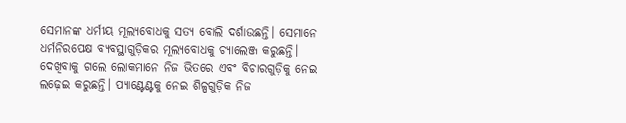ସେମାନଙ୍କ ଧର୍ମୀୟ ମୂଲ୍ୟବୋଧକୁ ସତ୍ୟ ବୋଲି ଦର୍ଶାଉଛନ୍ତି। ସେମାନେ ଧର୍ମନିରପେକ୍ଷ ବ୍ୟବସ୍ଥାଗୁଡ଼ିକର ମୂଲ୍ୟବୋଧକୁ ଚ୍ୟାଲେଞ୍ଜ କରୁଛନ୍ତି। ଦେଖିବାକୁ ଗଲେ ଲୋକମାନେ ନିଜ ଭିତରେ ଏବଂ ବିଚାରଗୁଡ଼ିକୁ ନେଇ ଲଢ଼େଇ କରୁଛନ୍ତି। ପ୍ୟାଣ୍ଟେଣ୍ଟକୁ ନେଇ ଶିଳ୍ପଗୁଡ଼ିକ ନିଜ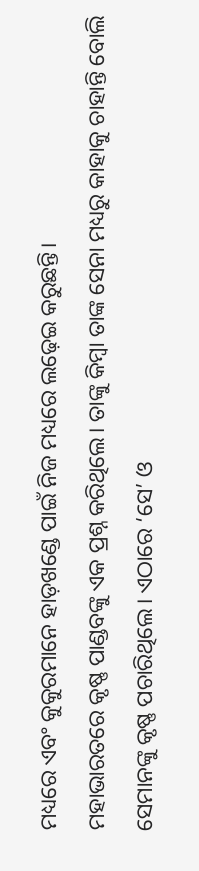ମଧ୍ୟରେ ଏବଂ କୁକୁରମାନେ ହାଡ଼ଖଣ୍ଡେ ପାଇଁ ନିଜ ମଧ୍ୟରେ ଲଢ଼େଇ କରୁଛନ୍ତି।
ମହାଭାରତରେ କୃଷ୍ଣ ପାଣ୍ଡବଙ୍କୁ ଏକ ପ୍ରଶ୍ନ କରିଥିଲେ। ତାଙ୍କୁ କିମ୍ବା ତାଙ୍କ ସେନା ମଧ୍ୟରୁ କାହାକୁ ଚାହାନ୍ତି ବୋଲି ସେମାନଙ୍କୁ କୃଷ୍ଣ ପଚାରିଥିଲେ। ଏଠାରେ ‘ସେ’ ଓ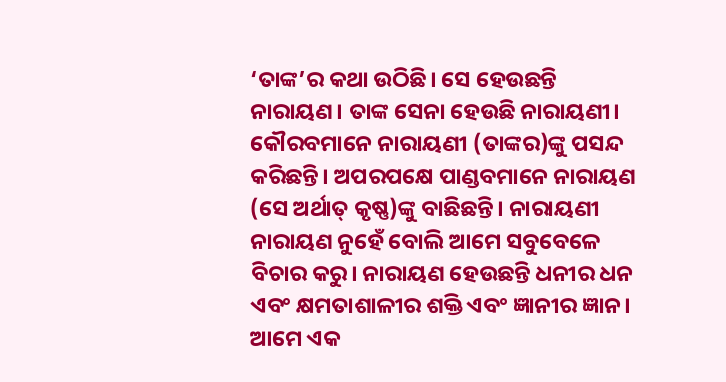‘ତାଙ୍କ’ର କଥା ଉଠିଛି। ସେ ହେଉଛନ୍ତି ନାରାୟଣ। ତାଙ୍କ ସେନା ହେଉଛି ନାରାୟଣୀ। କୌରବମାନେ ନାରାୟଣୀ (ତାଙ୍କର)ଙ୍କୁ ପସନ୍ଦ କରିଛନ୍ତି। ଅପରପକ୍ଷେ ପାଣ୍ଡବମାନେ ନାରାୟଣ (ସେ ଅର୍ଥାତ୍‌ କୃଷ୍ଣ)ଙ୍କୁ ବାଛିଛନ୍ତି। ନାରାୟଣୀ ନାରାୟଣ ନୁହେଁ ବୋଲି ଆମେ ସବୁବେଳେ ବିଚାର କରୁ। ନାରାୟଣ ହେଉଛନ୍ତି ଧନୀର ଧନ ଏବଂ କ୍ଷମତାଶାଳୀର ଶକ୍ତି ଏବଂ ଜ୍ଞାନୀର ଜ୍ଞାନ। ଆମେ ଏକ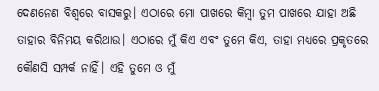ଦେଣନେଣ ବିଶ୍ୱରେ ବାସକରୁ। ଏଠାରେ ମୋ ପାଖରେ କିମ୍ବା ତୁମ ପାଖରେ ଯାହା ଅଛି ତାହାର ବିନିମୟ କରିଥାଉ। ଏଠାରେ ମୁଁ କିଏ ଏବଂ ତୁମେ କିଏ, ତାହା ମଧ୍ୟରେ ପ୍ରକୃତରେ କୌଣସି ସମ୍ପର୍କ ନାହିଁ। ଏହି ତୁମେ ଓ ମୁଁ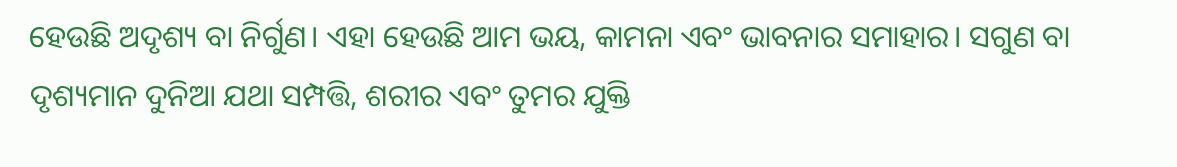ହେଉଛି ଅଦୃଶ୍ୟ ବା ନିର୍ଗୁଣ। ଏହା ହେଉଛି ଆମ ଭୟ, କାମନା ଏବଂ ଭାବନାର ସମାହାର। ସଗୁଣ ବା ଦୃଶ୍ୟମାନ ଦୁନିଆ ଯଥା ସମ୍ପତ୍ତି, ଶରୀର ଏବଂ ତୁମର ଯୁକ୍ତି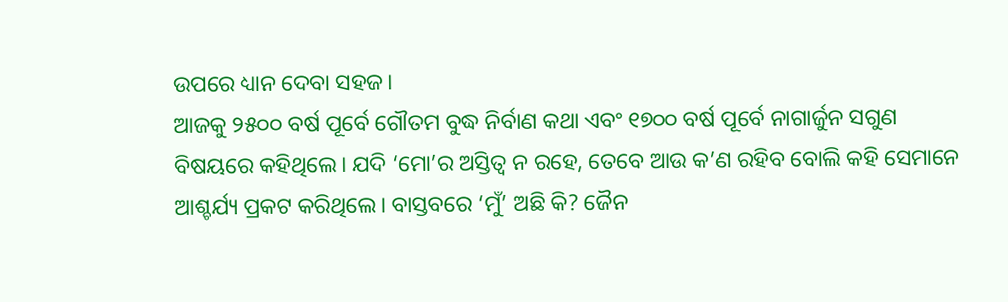ଉପରେ ଧ୍ୟାନ ଦେବା ସହଜ।
ଆଜକୁ ୨୫୦୦ ବର୍ଷ ପୂର୍ବେ ଗୌତମ ବୁଦ୍ଧ ନିର୍ବାଣ କଥା ଏବଂ ୧୭୦୦ ବର୍ଷ ପୂର୍ବେ ନାଗାର୍ଜୁନ ସଗୁଣ ବିଷୟରେ କହିଥିଲେ। ଯଦି ‘ମୋ’ର ଅସ୍ତିତ୍ୱ ନ ରହେ, ତେବେ ଆଉ କ’ଣ ରହିବ ବୋଲି କହି ସେମାନେ ଆଶ୍ଚର୍ଯ୍ୟ ପ୍ରକଟ କରିଥିଲେ। ବାସ୍ତବରେ ‘ମୁଁ’ ଅଛି କି? ଜୈନ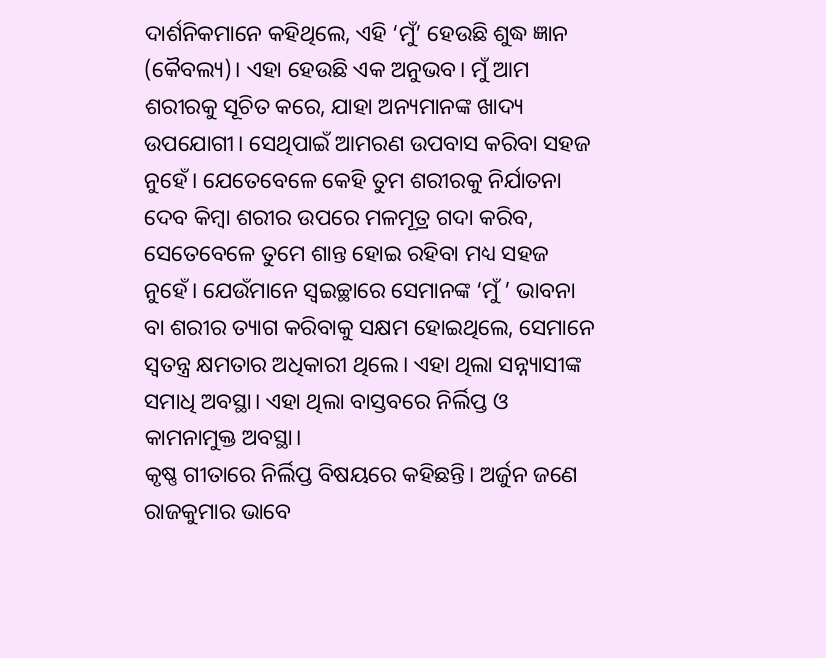ଦାର୍ଶନିକମାନେ କହିଥିଲେ, ଏହି ‘ମୁଁ’ ହେଉଛି ଶୁଦ୍ଧ ଜ୍ଞାନ (କୈବଲ୍ୟ)। ଏହା ହେଉଛି ଏକ ଅନୁଭବ। ମୁଁ ଆମ ଶରୀରକୁ ସୂଚିତ କରେ, ଯାହା ଅନ୍ୟମାନଙ୍କ ଖାଦ୍ୟ ଉପଯୋଗୀ। ସେଥିପାଇଁ ଆମରଣ ଉପବାସ କରିବା ସହଜ ନୁହେଁ। ଯେତେବେଳେ କେହି ତୁମ ଶରୀରକୁ ନିର୍ଯାତନା ଦେବ କିମ୍ବା ଶରୀର ଉପରେ ମଳମୂତ୍ର ଗଦା କରିବ, ସେତେବେଳେ ତୁମେ ଶାନ୍ତ ହୋଇ ରହିବା ମଧ୍ୟ ସହଜ ନୁହେଁ। ଯେଉଁମାନେ ସ୍ବଇଚ୍ଛାରେ ସେମାନଙ୍କ ‘ମୁଁ ’ ଭାବନା ବା ଶରୀର ତ୍ୟାଗ କରିବାକୁ ସକ୍ଷମ ହୋଇଥିଲେ, ସେମାନେ ସ୍ବତନ୍ତ୍ର କ୍ଷମତାର ଅଧିକାରୀ ଥିଲେ। ଏହା ଥିଲା ସନ୍ନ୍ୟାସୀଙ୍କ ସମାଧି ଅବସ୍ଥା। ଏହା ଥିଲା ବାସ୍ତବରେ ନିର୍ଲିପ୍ତ ଓ କାମନାମୁକ୍ତ ଅବସ୍ଥା।
କୃଷ୍ଣ ଗୀତାରେ ନିର୍ଲିପ୍ତ ବିଷୟରେ କହିଛନ୍ତି। ଅର୍ଜୁନ ଜଣେ ରାଜକୁମାର ଭାବେ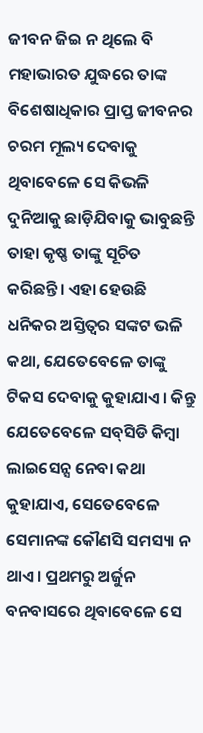ଜୀବନ ଜିଇ ନ ଥିଲେ ବି ମହାଭାରତ ଯୁଦ୍ଧରେ ତାଙ୍କ ବିଶେଷାଧିକାର ପ୍ରାପ୍ତ ଜୀବନର ଚରମ ମୂଲ୍ୟ ଦେବାକୁ ଥିବାବେଳେ ସେ କିଭଳି ଦୁନିଆକୁ ଛାଡ଼ିଯିବାକୁ ଭାବୁଛନ୍ତି ତାହା କୃଷ୍ଣ ତାଙ୍କୁ ସୂଚିତ କରିଛନ୍ତି। ଏହା ହେଉଛି ଧନିକର ଅସ୍ତିତ୍ୱର ସଙ୍କଟ ଭଳି କଥା, ଯେତେବେଳେ ତାଙ୍କୁ ଟିକସ ଦେବାକୁ କୁହାଯାଏ। କିନ୍ତୁ ଯେତେବେଳେ ସବ୍‌ସିଡି କିମ୍ବା ଲାଇସେନ୍ସ ନେବା କଥା କୁହାଯାଏ, ସେତେବେଳେ ସେମାନଙ୍କ କୌଣସି ସମସ୍ୟା ନ ଥାଏ। ପ୍ରଥମରୁ ଅର୍ଜୁନ ବନବାସରେ ଥିବାବେଳେ ସେ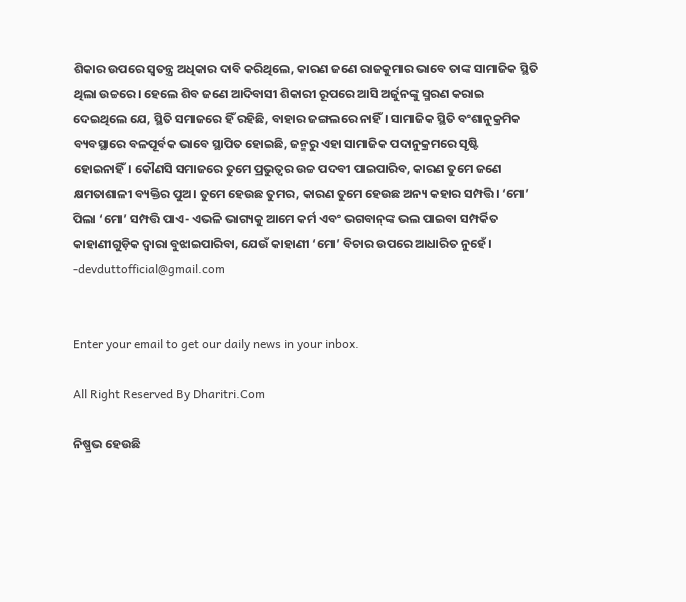ଶିକାର ଉପରେ ସ୍ବତନ୍ତ୍ର ଅଧିକାର ଦାବି କରିଥିଲେ, କାରଣ ଜଣେ ରାଜକୁମାର ଭାବେ ତାଙ୍କ ସାମାଜିକ ସ୍ଥିତି ଥିଲା ଉଚ୍ଚରେ। ହେଲେ ଶିବ ଜଣେ ଆଦିବାସୀ ଶିକାରୀ ରୂପରେ ଆସି ଅର୍ଜୁନଙ୍କୁ ସ୍ମରଣ କରାଇ ଦେଇଥିଲେ ଯେ, ସ୍ଥିତି ସମାଜରେ ହିଁ ରହିଛି, ବାହାର ଜଙ୍ଗଲରେ ନାହିଁ। ସାମାଜିକ ସ୍ଥିତି ବଂଶାନୁକ୍ରମିକ ବ୍ୟବସ୍ଥାରେ ବଳପୂର୍ବକ ଭାବେ ସ୍ଥାପିତ ହୋଇଛି, ଜନ୍ମରୁ ଏହା ସାମାଜିକ ପଦାନୁକ୍ରମରେ ସୃଷ୍ଟି ହୋଇନାହିଁ। କୌଣସି ସମାଜରେ ତୁମେ ପ୍ରଭୁତ୍ୱର ଉଚ୍ଚ ପଦବୀ ପାଇପାରିବ, କାରଣ ତୁମେ ଜଣେ କ୍ଷମତାଶାଳୀ ବ୍ୟକ୍ତିର ପୁଅ। ତୁମେ ହେଉଛ ତୁମର, କାରଣ ତୁମେ ହେଉଛ ଅନ୍ୟ କହାର ସମ୍ପତ୍ତି। ‘ମୋ’ ପିଲା ‘ମୋ’ ସମ୍ପତ୍ତି ପାଏ- ଏଭଳି ଭାଗ୍ୟକୁ ଆମେ କର୍ମ ଏବଂ ଭଗବାନ୍‌ଙ୍କ ଭଲ ପାଇବା ସମ୍ପର୍କିତ କାହାଣୀଗୁଡ଼ିକ ଦ୍ୱାରା ବୁଝାଇପାରିବା, ଯେଉଁ କାହାଣୀ ‘ମୋ’ ବିଚାର ଉପରେ ଆଧାରିତ ନୁହେଁ।
-devduttofficial@gmail.com


Enter your email to get our daily news in your inbox.

All Right Reserved By Dharitri.Com

ନିଷ୍ପ୍ରଭ ହେଉଛି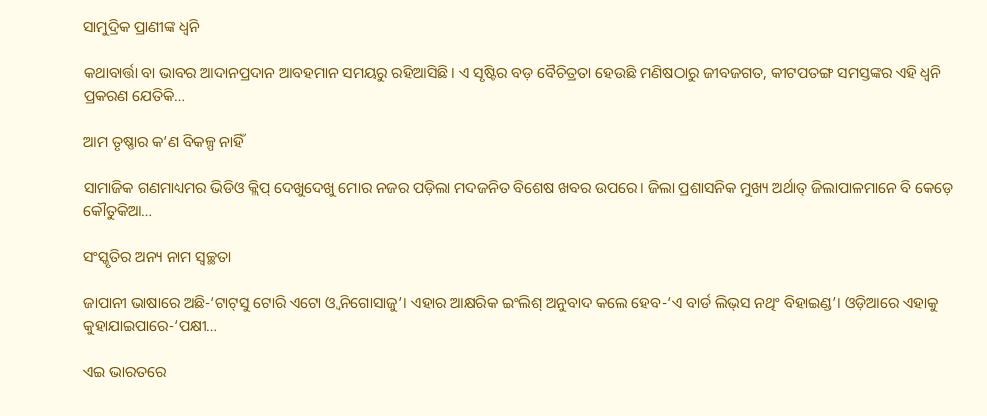ସାମୁଦ୍ରିକ ପ୍ରାଣୀଙ୍କ ଧ୍ୱନି

କଥାବାର୍ତ୍ତା ବା ଭାବର ଆଦାନପ୍ରଦାନ ଆବହମାନ ସମୟରୁ ରହିଆସିଛି। ଏ ସୃଷ୍ଟିର ବଡ଼ ବୈଚିତ୍ରତା ହେଉଛି ମଣିଷଠାରୁ ଜୀବଜଗତ, କୀଟପତଙ୍ଗ ସମସ୍ତଙ୍କର ଏହି ଧ୍ୱନି ପ୍ରକରଣ ଯେତିକି…

ଆମ ତୃଷ୍ଣାର କ’ଣ ବିକଳ୍ପ ନାହିଁ

ସାମାଜିକ ଗଣମାଧ୍ୟମର ଭିଡିଓ କ୍ଲିପ୍‌ ଦେଖୁଦେଖୁ ମୋର ନଜର ପଡ଼ିଲା ମଦଜନିତ ବିଶେଷ ଖବର ଉପରେ। ଜିଲା ପ୍ରଶାସନିକ ମୁଖ୍ୟ ଅର୍ଥାତ୍‌ ଜିଲାପାଳମାନେ ବି କେଡ଼େ କୌତୁକିଆ…

ସଂସ୍କୃତିର ଅନ୍ୟ ନାମ ସ୍ବଚ୍ଛତା

ଜାପାନୀ ଭାଷାରେ ଅଛି-‘ଟାଟ୍‌ସୁ ଟୋରି ଏଟୋ ଓ୍ବ ନିଗୋସାଜୁ’। ଏହାର ଆକ୍ଷରିକ ଇଂଲିଶ୍‌ ଅନୁବାଦ କଲେ ହେବ-‘ଏ ବାର୍ଡ ଲିଭ୍‌ସ ନଥିଂ ବିହାଇଣ୍ଡ’। ଓଡ଼ିଆରେ ଏହାକୁ କୁହାଯାଇପାରେ-‘ପକ୍ଷୀ…

ଏଇ ଭାରତରେ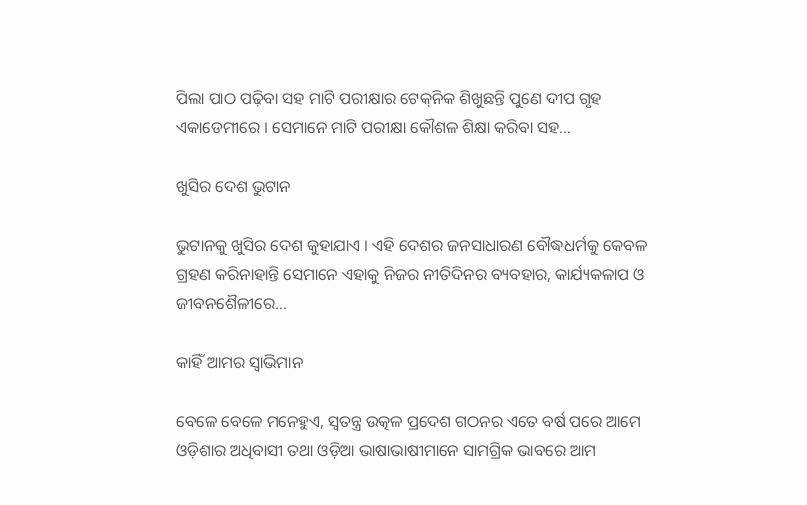ପିଲା ପାଠ ପଢ଼ିବା ସହ ମାଟି ପରୀକ୍ଷାର ଟେକ୍‌ନିକ ଶିଖୁଛନ୍ତି ପୁଣେ ଦୀପ ଗୃହ ଏକାଡେମୀରେ । ସେମାନେ ମାଟି ପରୀକ୍ଷା କୌଶଳ ଶିକ୍ଷା କରିବା ସହ…

ଖୁସିର ଦେଶ ଭୁଟାନ

ଭୁଟାନକୁ ଖୁସିର ଦେଶ କୁହାଯାଏ । ଏହି ଦେଶର ଜନସାଧାରଣ ବୌଦ୍ଧଧର୍ମକୁ କେବଳ ଗ୍ରହଣ କରିନାହାନ୍ତି ସେମାନେ ଏହାକୁ ନିଜର ନୀତିଦିନର ବ୍ୟବହାର, କାର୍ଯ୍ୟକଳାପ ଓ ଜୀବନଶୈଳୀରେ…

କାହିଁ ଆମର ସ୍ବାଭିମାନ

ବେଳେ ବେଳେ ମନେହୁଏ, ସ୍ବତନ୍ତ୍ର ଉତ୍କଳ ପ୍ରଦେଶ ଗଠନର ଏତେ ବର୍ଷ ପରେ ଆମେ ଓଡ଼ିଶାର ଅଧିବାସୀ ତଥା ଓଡ଼ିଆ ଭାଷାଭାଷୀମାନେ ସାମଗ୍ରିକ ଭାବରେ ଆମ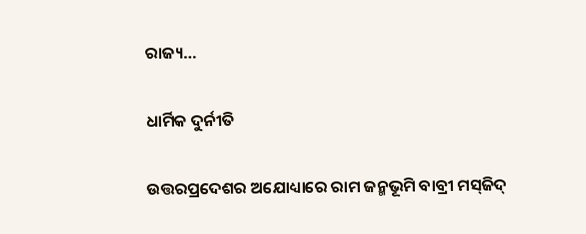ରାଜ୍ୟ…

ଧାର୍ମିକ ଦୁର୍ନୀତି

ଉତ୍ତରପ୍ରଦେଶର ଅଯୋଧ୍ୟାରେ ରାମ ଜନ୍ମଭୂମି ବାବ୍ରୀ ମସ୍‌ଜିଦ୍‌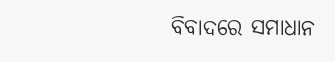ବିବାଦରେ ସମାଧାନ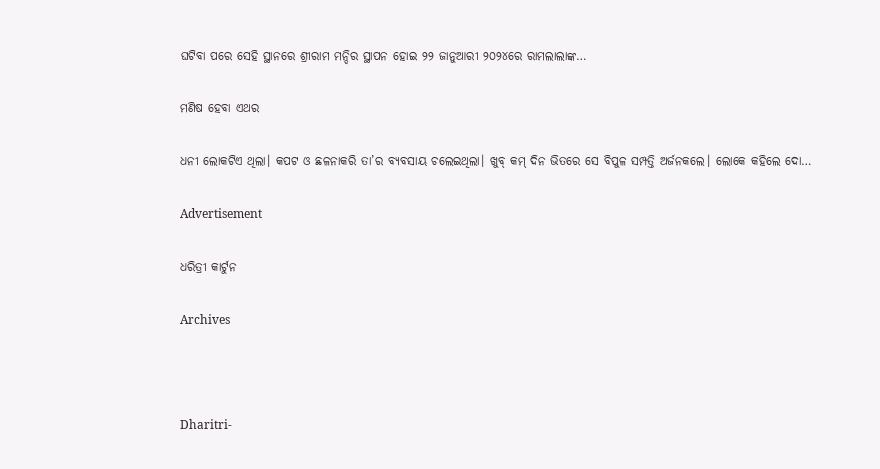ଘଟିବା ପରେ ସେହି ସ୍ଥାନରେ ଶ୍ରୀରାମ ମନ୍ଦିର ସ୍ଥାପନ ହୋଇ ୨୨ ଜାନୁଆରୀ ୨୦୨୪ରେ ରାମଲାଲାଙ୍କ…

ମଣିଷ ହେବା ଏଥର

ଧନୀ ଲୋକଟିଏ ଥିଲା। କପଟ ଓ ଛଳନାକରି ତା’ର ବ୍ୟବସାୟ ଚଲେଇଥିଲା। ଖୁବ୍‌ କମ୍‌ ଦିନ ଭିତରେ ସେ ବିପୁଳ ସମ୍ପତ୍ତି ଅର୍ଜନକଲେ। ଲୋକେ କହିଲେ ଦୋ…

Advertisement

ଧରିତ୍ରୀ କାର୍ଟୁନ

Archives



Dharitri-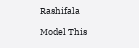Rashifala

Model This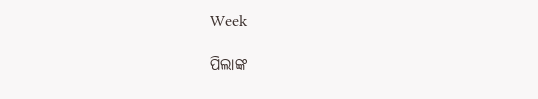Week

ପିଲାଙ୍କ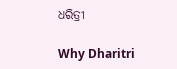ଧରିତ୍ରୀ

Why Dharitri